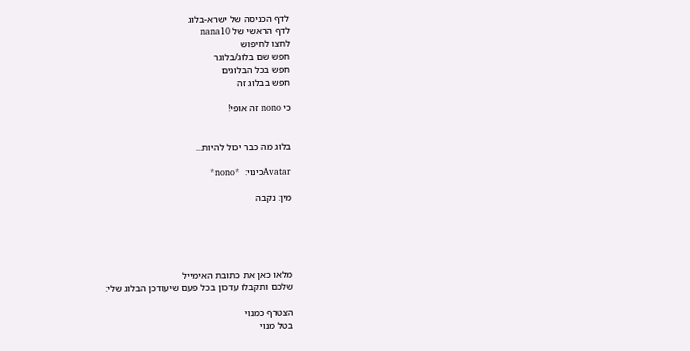לדף הכניסה של ישרא-בלוג
לדף הראשי של nana10
לחצו לחיפוש
חפש שם בלוג/בלוגר
חפש בכל הבלוגים
חפש בבלוג זה

כי nono זה אופי!


בלוג מה כבר יכול להיות...

Avatarכינוי:  *nono*

מין: נקבה





מלאו כאן את כתובת האימייל
שלכם ותקבלו עדכון בכל פעם שיעודכן הבלוג שלי:

הצטרף כמנוי
בטל מנוי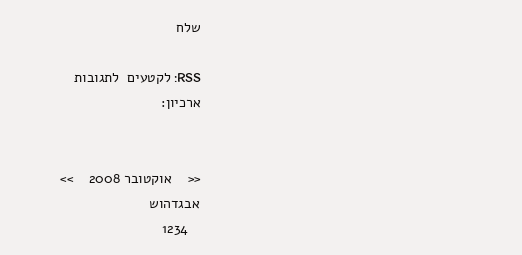שלח

RSS: לקטעים  לתגובות
ארכיון:


<<    אוקטובר 2008    >>
אבגדהוש
   1234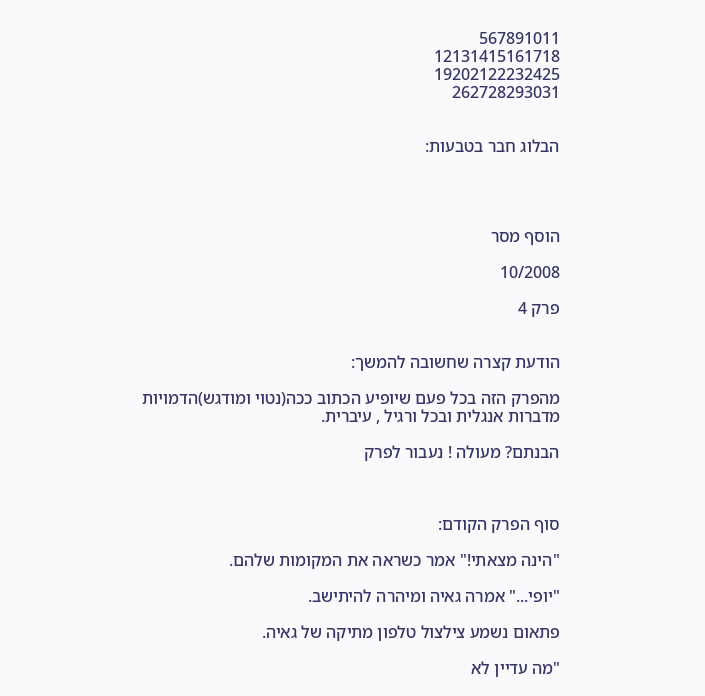567891011
12131415161718
19202122232425
262728293031


הבלוג חבר בטבעות:




הוסף מסר

10/2008

פרק 4


הודעת קצרה שחשובה להמשך:

מהפרק הזה בכל פעם שיופיע הכתוב ככה(נטוי ומודגש)הדמויות מדברות אנגלית ובכל ורגיל , עיברית.

הבנתם? מעולה ! נעבור לפרק



סוף הפרק הקודם:

"הינה מצאתי!" אמר כשראה את המקומות שלהם.

"יופי..." אמרה גאיה ומיהרה להיתישב.

פתאום נשמע צילצול טלפון מתיקה של גאיה.

"מה עדיין לא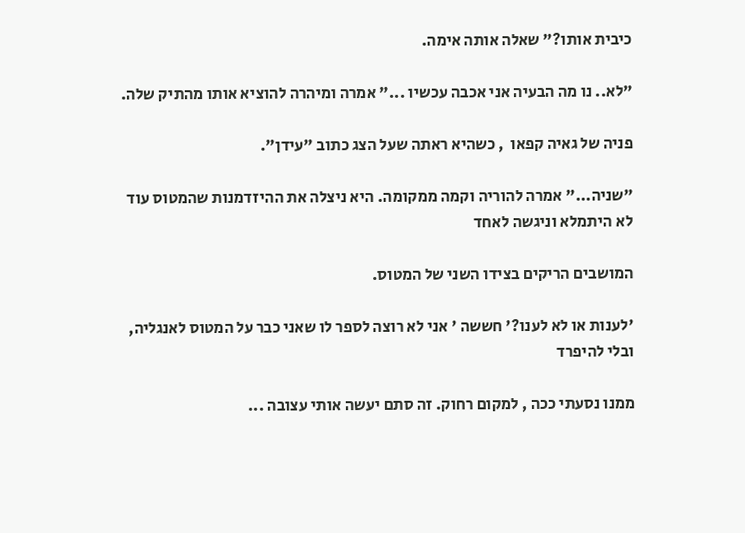כיבית אותו?" שאלה אותה אימה.

"לא.. נו מה הבעיה אני אכבה עכשיו ..." אמרה ומיהרה להוציא אותו מהתיק שלה.

פניה של גאיה קפאו  , כשהיא ראתה שעל הצג כתוב "עידן".

"שניה..." אמרה להוריה וקמה ממקומה. היא ניצלה את ההיזדמנות שהמטוס עוד לא היתמלא וניגשה לאחד

המושבים הריקים בצידו השני של המטוס.

'לענות או לא לענו?' חששה ' אני לא רוצה לספר לו שאני כבר על המטוס לאנגליה, ובלי להיפרד

ממנו נסעתי ככה , למקום רחוק. זה סתם יעשה אותי עצובה ...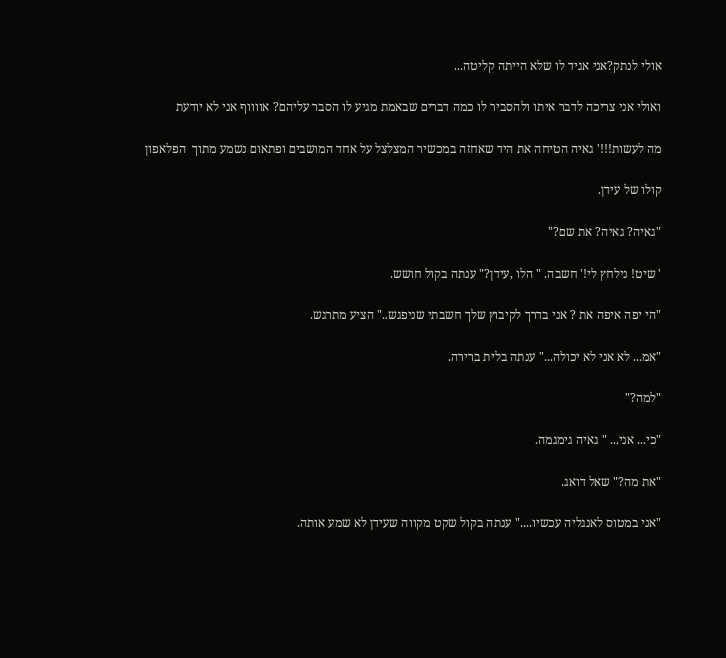אולי לנתק?אני אגיד לו שלא הייתה קליטה...

ואולי אני צריכה לדבר איתו ולהסביר לו כמה דברים שבאמת מגיע לו הסבר עליהם? אווווף אני לא יודעת

מה לעשות!!!' גאיה הטיחה את היד שאחזה במכשיר המצלצל על אחד המושבים ופתאום נשמע מתוך  הפלאפון

קולו של עידן.

"גאיה? גאיה? את שם?"

' שיט! נילחץ לי!' חשבה. " הלו ,עידן?" ענתה בקול חושש.

"הי יפה איפה את ? אני בדרך לקיבוץ שלך חשבתי שניפגש.." הציע מתרגש.

"אמ... לא אני לא יכולה..." ענתה בלית ברירה.

"למה?"

"כי... אני... " גאיה גימגמה.

"את מה?" שאל דואג.

"אני במטוס לאנגליה עכשיו...." ענתה בקול שקט מקווה שעידן לא שמע אותה.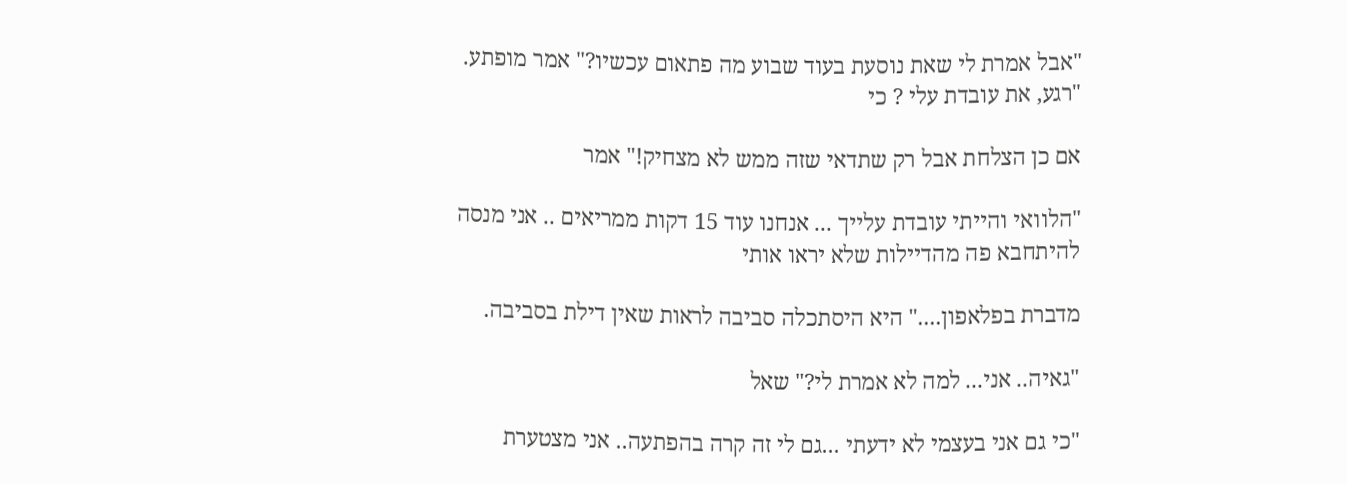"אבל אמרת לי שאת נוסעת בעוד שבוע מה פתאום עכשיו?" אמר מופתע. "רגע, את עובדת עלי ? כי

אם כן הצלחת אבל רק שתדאי שזה ממש לא מצחיק!" אמר

"הלוואי והייתי עובדת עלייך ... אנחנו עוד 15 דקות ממריאים .. אני מנסה להיתחבא פה מהדיילות שלא יראו אותי

מדברת בפלאפון...." היא היסתכלה סביבה לראות שאין דילת בסביבה.

"גאיה.. אני... למה לא אמרת לי?" שאל

"כי גם אני בעצמי לא ידעתי ...גם לי זה קרה בהפתעה.. אני מצטערת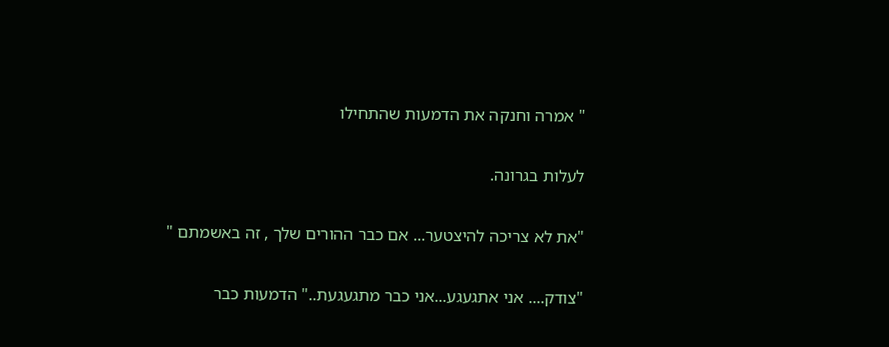" אמרה וחנקה את הדמעות שהתחילו

לעלות בגרונה.

"את לא צריכה להיצטער... אם כבר ההורים שלך , זה באשמתם "

"צודק.... אני אתגעגע...אני כבר מתגעגעת.." הדמעות כבר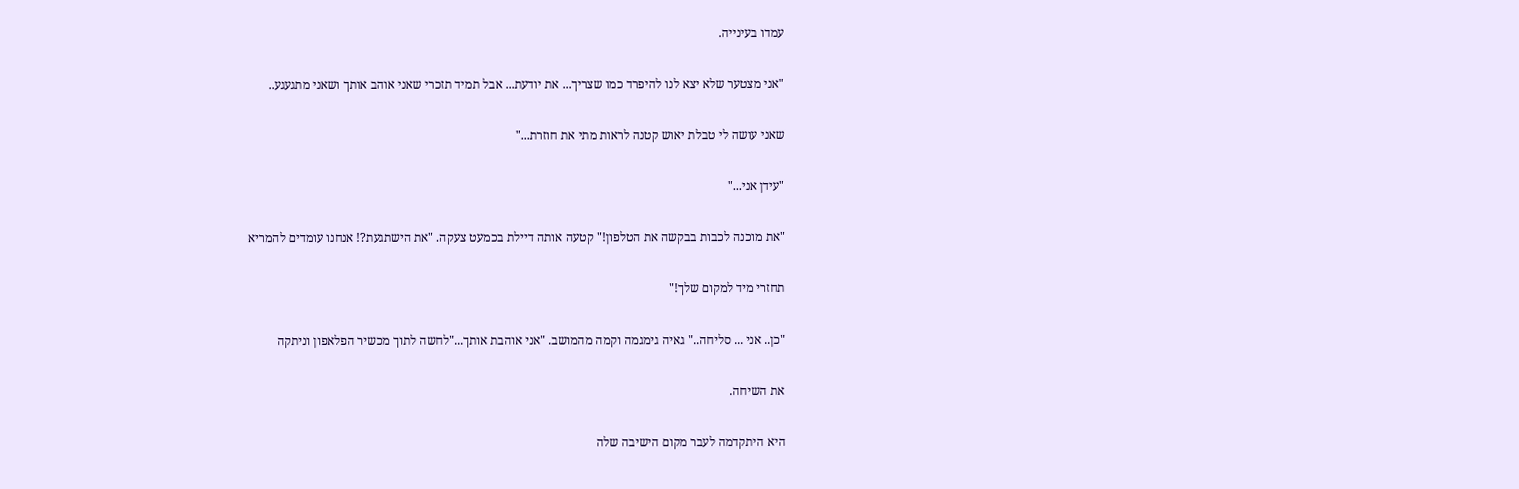עמדו בעינייה.

"אני מצטער שלא יצא לנו להיפרד כמו שצריך... את יודעת... אבל תמיד תזכרי שאני אוהב אותך ושאני מתגעגע..

שאני עושה לי טבלת יאוש קטנה לראות מתי את חוזרת..."

"עידן אני..."

"את מוכנה לכבות בבקשה את הטלפון!" קטעה אותה דיילת בכמעט צעקה. "את הישתגעת?! אנחנו עומדים להמריא

תחזרי מיד למקום שלך!"

"כן.. אני ... סליחה.." גאיה גימגמה וקמה מהמושב. "אני אוהבת אותך..."לחשה לתוך מכשיר הפלאפון וניתקה

את השיחה.

היא היתקדמה לעבר מקום הישיבה שלה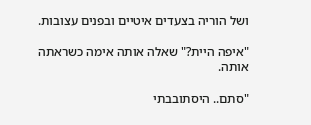ושל הוריה בצעדים איטיים ובפנים עצובות.

"איפה היית?" שאלה אותה אימה כשראתה אותה.

"סתם.. היסתובבתי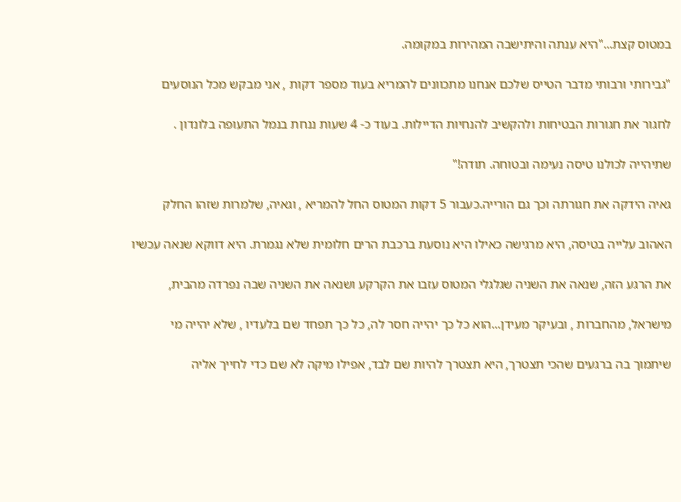במטוס קצת..."היא ענתה והיתישבה המהירות במקומה.

"גבירותי ורבותי מדבר הטייס שלכם אנחנו מתכוונים להמריא בעוד מספר דקות , אני מבקש מכל הנוסעים

לחגור את חגורות הבטיחות ולהקשיב להנחיות הדיילות. בעוד כ- 4 שעות ננחת בנמל התעופה בלונדון .

שתיהייה לכולנו טיסה נעימה ובטוחה. תודה!"

גאיה הידקה את חגורתה וכך גם הורייה.כעבור 5 דקות המטוס החל להמריא , וגאיה, שלמרות שזהו החלק

האהוב עלייה בטיסה, היא מרגישה כאילו היא נוסעת ברכבת הרים חלומית שלא נגמרת. היא דווקא שנאה עכשיו

את הרגע הזה, שנאה את השניה שגלגלי המטוס עזבו את הקרקע ושנאה את השניה שבה נפרדה מהבית,

מישראל, מהחברות , ובעיקר מעידן...הוא כל כך יהייה חסר לה, כל כך תפחד שם בלעדיו , שלא יהייה מי

שיתמוך בה ברגעים שהכי תצטרך, היא תצטרך להיות שם לבד, אפילו מיקה לא שם כדי לחייך אליה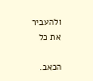ולהעביר את כל

הכאב.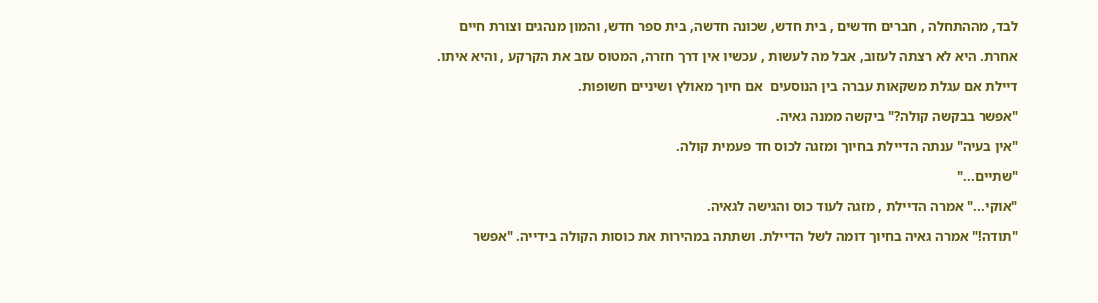לבד, מההתחלה , חברים חדשים , בית חדש, שכונה חדשה, בית ספר חדש, והמון מנהגים וצורת חיים

אחרת. היא לא רצתה לעזוב, אבל מה לעשות , עכשיו אין דרך חזרה, המטוס עזב את הקרקע , והיא איתו.

דיילת אם עגלת משקאות עברה בין הנוסעים  אם חיוך מאולץ ושיניים חשופות.

"אפשר בבקשה קולה?" ביקשה ממנה גאיה.

"אין בעיה" ענתה הדיילת בחיוך ומזגה לכוס חד פעמית קולה.

"שתיים..."

"אוקי..." אמרה הדיילת , מזגה לעוד כוס והגישה לגאיה.

"תודה!" אמרה גאיה בחיוך דומה לשל הדיילת. ושתתה במהירות את כוסות הקולה בידייה. "אפשר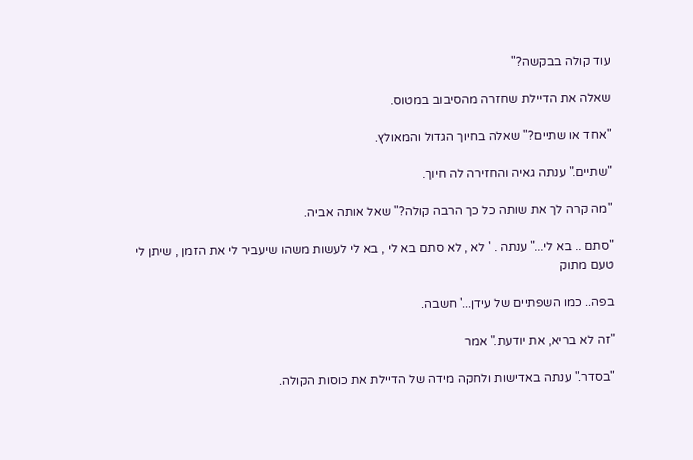עוד קולה בבקשה?"

שאלה את הדיילת שחזרה מהסיבוב במטוס.

"אחד או שתיים?" שאלה בחיוך הגדול והמאולץ.

"שתיים." ענתה גאיה והחזירה לה חיוך.

"מה קרה לך את שותה כל כך הרבה קולה?" שאל אותה אביה.

"סתם .. בא לי..." ענתה . ' לא , לא סתם בא לי , בא לי לעשות משהו שיעביר לי את הזמן , שיתן לי טעם מתוק

בפה.. כמו השפתיים של עידן...' חשבה.

"זה לא בריא, את יודעת." אמר

"בסדר." ענתה באדישות ולחקה מידה של הדיילת את כוסות הקולה.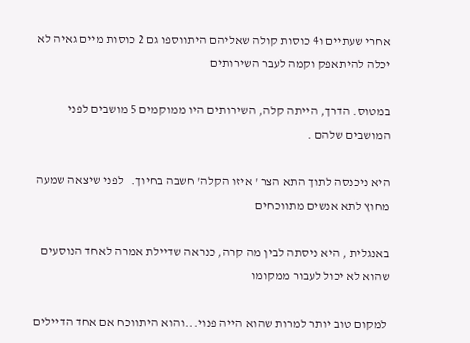אחרי שעתיים ו4 כוסות קולה שאליהם היתווספו גם 2 כוסות מיים גאיה לא יכלה להיתאפק וקמה לעבר השירותים

במטוס. הדרך, הייתה קלה, השירותים היו ממוקמים 5 מושבים לפני המושבים שלהם .

היא ניכנסה לתוך התא הצר ' איזו הקלה' חשבה בחיוך.   לפני שיצאה שמעה מחוץ לתא אנשים מתווכחים

באנגלית , היא ניסתה לבין מה קרה, כנראה שדיילת אמרה לאחד הנוסעים שהוא לא יכול לעבור ממקומו

 למקום טוב יותר למרות שהוא הייה פנוי...והוא היתווכח אם אחד הדיילים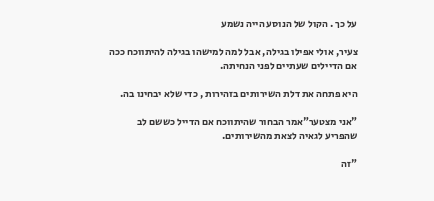על כך . הקול של הנוסע הייה נשמע

צעיר, אולי אפילו בגילה, אבל למה למישהו בגילה להיתווכח ככה אם הדיילים שעתיים לפני הנחיתה.

היא פתחה את דלת השירותים בזהירות , כדי שלא יבחינו בה.

"אני מצטער"אמר הבחור שהיתווכח אם הדייל כששם לב שהפריע לגאיה לצאת מהשירותים.

"זה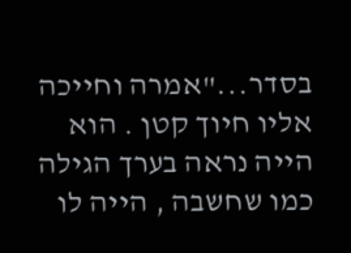בסדר..."אמרה וחייכה אליו חיוך קטן . הוא הייה נראה בערך הגילה כמו שחשבה , הייה לו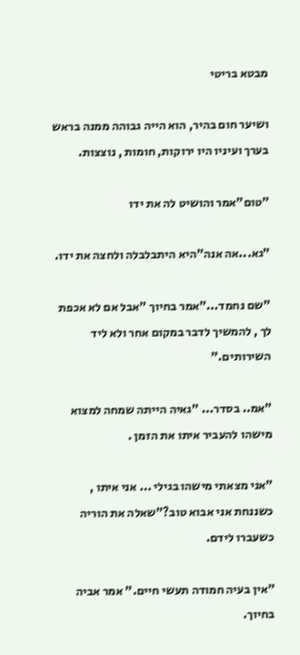מבטא בריטי

ושיער חום בהיר, הוא הייה גבוהה ממנה בראש בערך ועיניו היו ירוקות, חומות , נוצצות.

"טום"אמר והושיט לה את ידו

"גא...אה אנה"היא היתבלבלה ולחצה את ידו.

"שם נחמד..."אמר בחיוך "אבל אם לא אכפת לך , להמשיך לדבר במקום אחר ולא ליד השירותים."

"אמ.. בסדר... "גאיה הייתה שמחה למצוא מישהו להעביר איתו את הזמן .

"אני מצאתי מישהו בגילי ... אני איתו , כשננחת אני אבוא טוב?"שאלה את הוריה כשעברו לידם.

"אין בעיה חמודה תעשי חיים." אמר אביה בחיוך.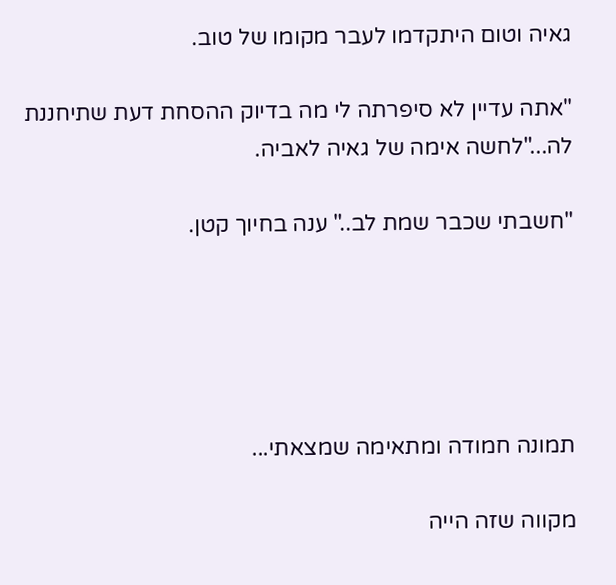גאיה וטום היתקדמו לעבר מקומו של טוב.

"אתה עדיין לא סיפרתה לי מה בדיוק ההסחת דעת שתיחננת לה..."לחשה אימה של גאיה לאביה.

"חשבתי שכבר שמת לב.." ענה בחיוך קטן.





תמונה חמודה ומתאימה שמצאתי...

מקווה שזה הייה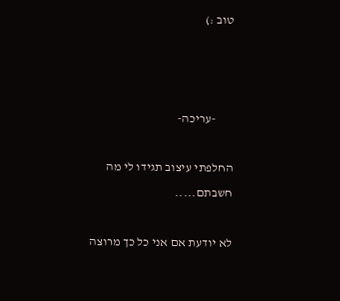טוב :)



       -עריכה-

החלפתי עיצוב תגידו לי מה חשבתם.....

לא יודעת אם אני כל כך מרוצה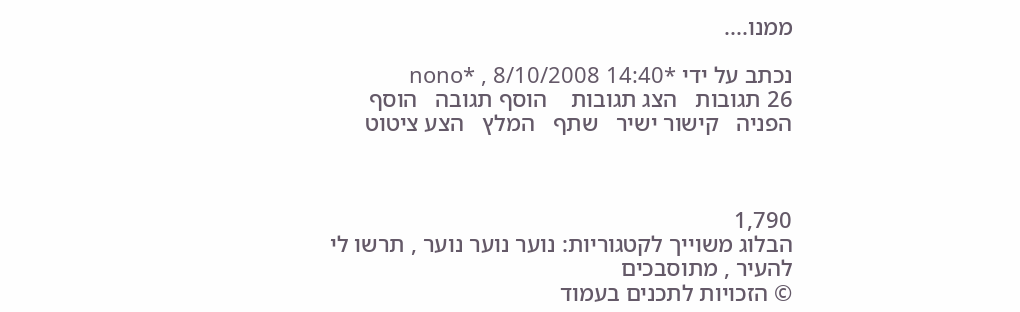ממנו....

נכתב על ידי *nono* , 8/10/2008 14:40
26 תגובות   הצג תגובות    הוסף תגובה   הוסף הפניה   קישור ישיר   שתף   המלץ   הצע ציטוט



1,790
הבלוג משוייך לקטגוריות: נוער נוער נוער , תרשו לי להעיר , מתוסבכים
© הזכויות לתכנים בעמוד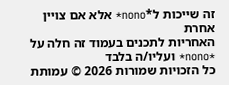זה שייכות ל*nono* אלא אם צויין אחרת
האחריות לתכנים בעמוד זה חלה על *nono* ועליו/ה בלבד
כל הזכויות שמורות 2026 © עמותת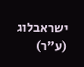ישראבלוג (ע"ר)